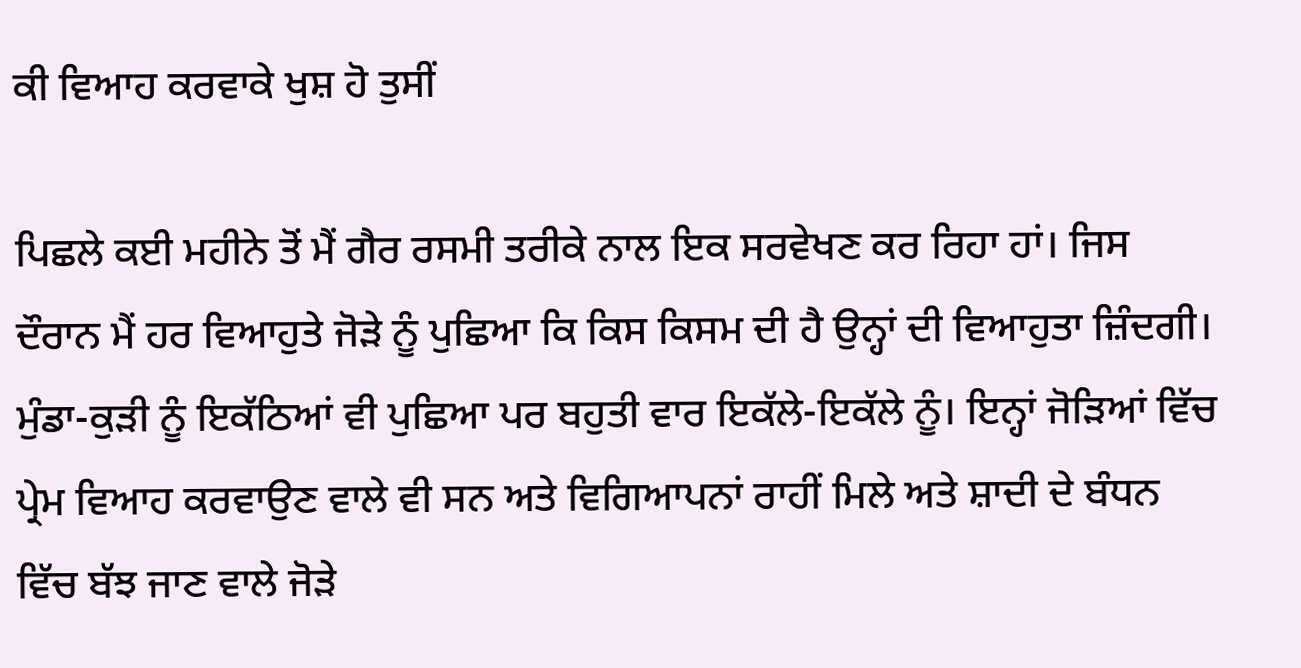ਕੀ ਵਿਆਹ ਕਰਵਾਕੇ ਖੁਸ਼ ਹੋ ਤੁਸੀਂ

ਪਿਛਲੇ ਕਈ ਮਹੀਨੇ ਤੋਂ ਮੈਂ ਗੈਰ ਰਸਮੀ ਤਰੀਕੇ ਨਾਲ ਇਕ ਸਰਵੇਖਣ ਕਰ ਰਿਹਾ ਹਾਂ। ਜਿਸ ਦੌਰਾਨ ਮੈਂ ਹਰ ਵਿਆਹੁਤੇ ਜੋੜੇ ਨੂੰ ਪੁਛਿਆ ਕਿ ਕਿਸ ਕਿਸਮ ਦੀ ਹੈ ਉਨ੍ਹਾਂ ਦੀ ਵਿਆਹੁਤਾ ਜ਼ਿੰਦਗੀ। ਮੁੰਡਾ-ਕੁੜੀ ਨੂੰ ਇਕੱਠਿਆਂ ਵੀ ਪੁਛਿਆ ਪਰ ਬਹੁਤੀ ਵਾਰ ਇਕੱਲੇ-ਇਕੱਲੇ ਨੂੰ। ਇਨ੍ਹਾਂ ਜੋੜਿਆਂ ਵਿੱਚ ਪ੍ਰੇਮ ਵਿਆਹ ਕਰਵਾਉਣ ਵਾਲੇ ਵੀ ਸਨ ਅਤੇ ਵਿਗਿਆਪਨਾਂ ਰਾਹੀਂ ਮਿਲੇ ਅਤੇ ਸ਼ਾਦੀ ਦੇ ਬੰਧਨ ਵਿੱਚ ਬੱਝ ਜਾਣ ਵਾਲੇ ਜੋੜੇ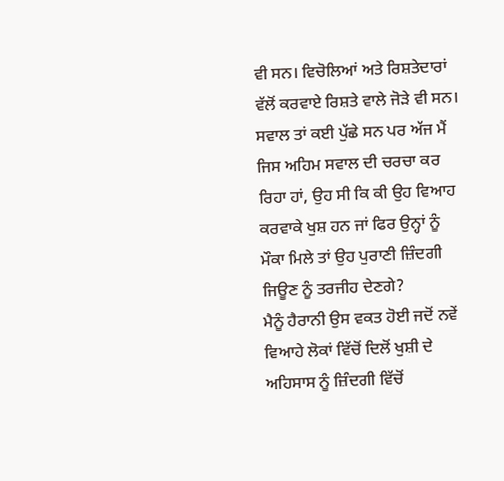ਵੀ ਸਨ। ਵਿਚੋਲਿਆਂ ਅਤੇ ਰਿਸ਼ਤੇਦਾਰਾਂ ਵੱਲੋਂ ਕਰਵਾਏ ਰਿਸ਼ਤੇ ਵਾਲੇ ਜੋੜੇ ਵੀ ਸਨ। ਸਵਾਲ ਤਾਂ ਕਈ ਪੁੱਛੇ ਸਨ ਪਰ ਅੱਜ ਮੈਂ ਜਿਸ ਅਹਿਮ ਸਵਾਲ ਦੀ ਚਰਚਾ ਕਰ ਰਿਹਾ ਹਾਂ, ਉਹ ਸੀ ਕਿ ਕੀ ਉਹ ਵਿਆਹ ਕਰਵਾਕੇ ਖੁਸ਼ ਹਨ ਜਾਂ ਫਿਰ ਉਨ੍ਹਾਂ ਨੂੰ ਮੌਕਾ ਮਿਲੇ ਤਾਂ ਉਹ ਪੁਰਾਣੀ ਜ਼ਿੰਦਗੀ ਜਿਊਣ ਨੂੰ ਤਰਜੀਹ ਦੇਣਗੇ?
ਮੈਨੂੰ ਹੈਰਾਨੀ ਉਸ ਵਕਤ ਹੋਈ ਜਦੋਂ ਨਵੇਂ ਵਿਆਹੇ ਲੋਕਾਂ ਵਿੱਚੋਂ ਦਿਲੋਂ ਖੁਸ਼ੀ ਦੇ ਅਹਿਸਾਸ ਨੂੰ ਜ਼ਿੰਦਗੀ ਵਿੱਚੋਂ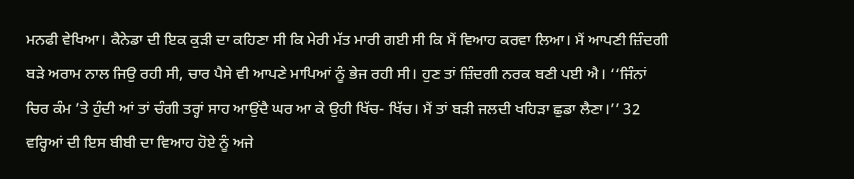ਮਨਫੀ ਵੇਖਿਆ। ਕੈਨੇਡਾ ਦੀ ਇਕ ਕੁੜੀ ਦਾ ਕਹਿਣਾ ਸੀ ਕਿ ਮੇਰੀ ਮੱਤ ਮਾਰੀ ਗਈ ਸੀ ਕਿ ਮੈਂ ਵਿਆਹ ਕਰਵਾ ਲਿਆ। ਮੈਂ ਆਪਣੀ ਜ਼ਿੰਦਗੀ ਬੜੇ ਅਰਾਮ ਨਾਲ ਜਿਉ ਰਹੀ ਸੀ, ਚਾਰ ਪੈਸੇ ਵੀ ਆਪਣੇ ਮਾਪਿਆਂ ਨੂੰ ਭੇਜ ਰਹੀ ਸੀ। ਹੁਣ ਤਾਂ ਜ਼ਿੰਦਗੀ ਨਰਕ ਬਣੀ ਪਈ ਐ। ‘‘ਜਿੰਨਾਂ ਚਿਰ ਕੰਮ ’ਤੇ ਹੁੰਦੀ ਆਂ ਤਾਂ ਚੰਗੀ ਤਰ੍ਹਾਂ ਸਾਹ ਆਉਂਦੈ ਘਰ ਆ ਕੇ ਉਹੀ ਖਿੱਚ- ਖਿੱਚ। ਮੈਂ ਤਾਂ ਬੜੀ ਜਲਦੀ ਖਹਿੜਾ ਛੁਡਾ ਲੈਣਾ।’’ 32 ਵਰ੍ਹਿਆਂ ਦੀ ਇਸ ਬੀਬੀ ਦਾ ਵਿਆਹ ਹੋਏ ਨੂੰ ਅਜੇ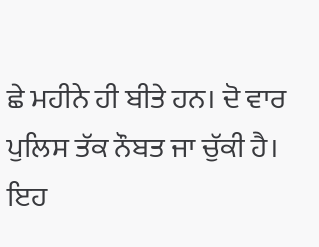ਛੇ ਮਹੀਨੇ ਹੀ ਬੀਤੇ ਹਨ। ਦੋ ਵਾਰ ਪੁਲਿਸ ਤੱਕ ਨੌਬਤ ਜਾ ਚੁੱਕੀ ਹੈ। ਇਹ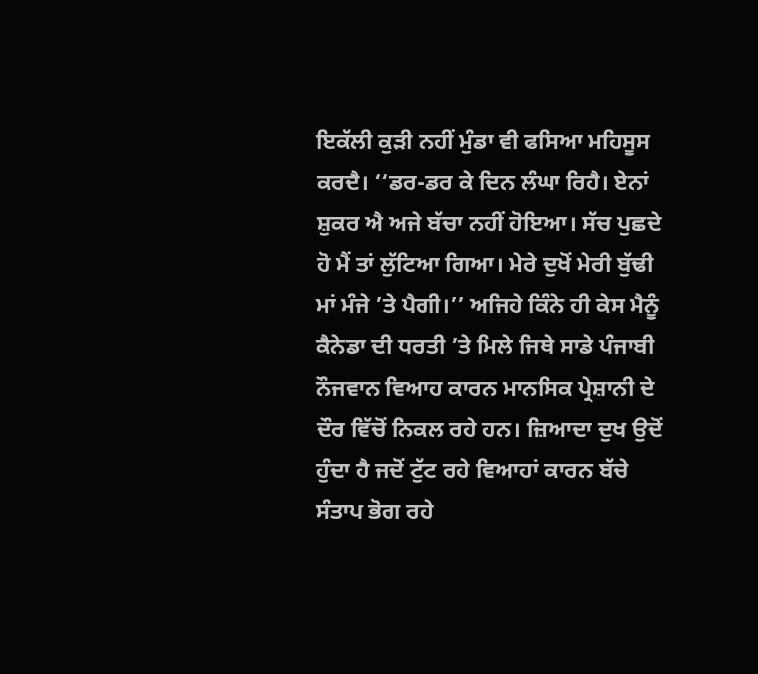ਇਕੱਲੀ ਕੁੜੀ ਨਹੀਂ ਮੁੰਡਾ ਵੀ ਫਸਿਆ ਮਹਿਸੂਸ ਕਰਦੈ। ‘‘ਡਰ-ਡਰ ਕੇ ਦਿਨ ਲੰਘਾ ਰਿਹੈ। ਏਨਾਂ ਸ਼ੁਕਰ ਐ ਅਜੇ ਬੱਚਾ ਨਹੀਂ ਹੋਇਆ। ਸੱਚ ਪੁਛਦੇ ਹੋ ਮੈਂ ਤਾਂ ਲੁੱਟਿਆ ਗਿਆ। ਮੇਰੇ ਦੁਖੋਂ ਮੇਰੀ ਬੁੱਢੀ ਮਾਂ ਮੰਜੇ ’ਤੇ ਪੈਗੀ।’’ ਅਜਿਹੇ ਕਿੰਨੇ ਹੀ ਕੇਸ ਮੈਨੂੰ ਕੈਨੇਡਾ ਦੀ ਧਰਤੀ ’ਤੇ ਮਿਲੇ ਜਿਥੇ ਸਾਡੇ ਪੰਜਾਬੀ ਨੌਜਵਾਨ ਵਿਆਹ ਕਾਰਨ ਮਾਨਸਿਕ ਪ੍ਰੇਸ਼ਾਨੀ ਦੇ ਦੌਰ ਵਿੱਚੋਂ ਨਿਕਲ ਰਹੇ ਹਨ। ਜ਼ਿਆਦਾ ਦੁਖ ਉਦੋਂ ਹੁੰਦਾ ਹੈ ਜਦੋਂ ਟੁੱਟ ਰਹੇ ਵਿਆਹਾਂ ਕਾਰਨ ਬੱਚੇ ਸੰਤਾਪ ਭੋਗ ਰਹੇ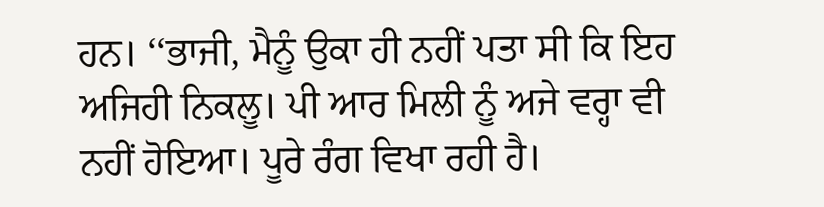ਹਨ। ‘‘ਭਾਜੀ, ਮੈਨੂੰ ਉਕਾ ਹੀ ਨਹੀਂ ਪਤਾ ਸੀ ਕਿ ਇਹ ਅਜਿਹੀ ਨਿਕਲੂ। ਪੀ ਆਰ ਮਿਲੀ ਨੂੰ ਅਜੇ ਵਰ੍ਹਾ ਵੀ ਨਹੀਂ ਹੋਇਆ। ਪੂਰੇ ਰੰਗ ਵਿਖਾ ਰਹੀ ਹੈ।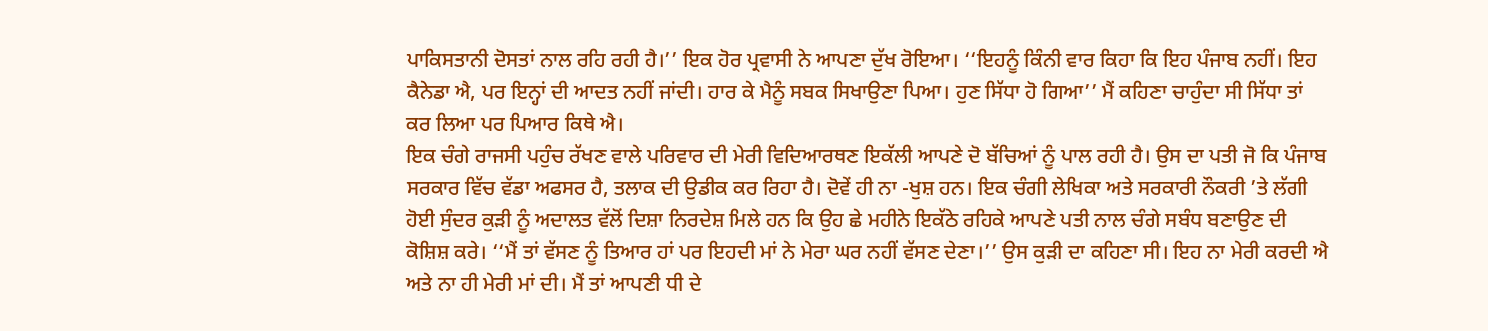ਪਾਕਿਸਤਾਨੀ ਦੋਸਤਾਂ ਨਾਲ ਰਹਿ ਰਹੀ ਹੈ।’’ ਇਕ ਹੋਰ ਪ੍ਰਵਾਸੀ ਨੇ ਆਪਣਾ ਦੁੱਖ ਰੋਇਆ। ‘‘ਇਹਨੂੰ ਕਿੰਨੀ ਵਾਰ ਕਿਹਾ ਕਿ ਇਹ ਪੰਜਾਬ ਨਹੀਂ। ਇਹ ਕੈਨੇਡਾ ਐ, ਪਰ ਇਨ੍ਹਾਂ ਦੀ ਆਦਤ ਨਹੀਂ ਜਾਂਦੀ। ਹਾਰ ਕੇ ਮੈਨੂੰ ਸਬਕ ਸਿਖਾਉਣਾ ਪਿਆ। ਹੁਣ ਸਿੱਧਾ ਹੋ ਗਿਆ’’ ਮੈਂ ਕਹਿਣਾ ਚਾਹੁੰਦਾ ਸੀ ਸਿੱਧਾ ਤਾਂ ਕਰ ਲਿਆ ਪਰ ਪਿਆਰ ਕਿਥੇ ਐ।
ਇਕ ਚੰਗੇ ਰਾਜਸੀ ਪਹੁੰਚ ਰੱਖਣ ਵਾਲੇ ਪਰਿਵਾਰ ਦੀ ਮੇਰੀ ਵਿਦਿਆਰਥਣ ਇਕੱਲੀ ਆਪਣੇ ਦੋ ਬੱਚਿਆਂ ਨੂੰ ਪਾਲ ਰਹੀ ਹੈ। ਉਸ ਦਾ ਪਤੀ ਜੋ ਕਿ ਪੰਜਾਬ ਸਰਕਾਰ ਵਿੱਚ ਵੱਡਾ ਅਫਸਰ ਹੈ, ਤਲਾਕ ਦੀ ਉਡੀਕ ਕਰ ਰਿਹਾ ਹੈ। ਦੋਵੇਂ ਹੀ ਨਾ -ਖੁਸ਼ ਹਨ। ਇਕ ਚੰਗੀ ਲੇਖਿਕਾ ਅਤੇ ਸਰਕਾਰੀ ਨੌਕਰੀ ’ਤੇ ਲੱਗੀ ਹੋਈ ਸੁੰਦਰ ਕੁੜੀ ਨੂੰ ਅਦਾਲਤ ਵੱਲੋਂ ਦਿਸ਼ਾ ਨਿਰਦੇਸ਼ ਮਿਲੇ ਹਨ ਕਿ ਉਹ ਛੇ ਮਹੀਨੇ ਇਕੱਠੇ ਰਹਿਕੇ ਆਪਣੇ ਪਤੀ ਨਾਲ ਚੰਗੇ ਸਬੰਧ ਬਣਾਉਣ ਦੀ ਕੋਸ਼ਿਸ਼ ਕਰੇ। ‘‘ਮੈਂ ਤਾਂ ਵੱਸਣ ਨੂੰ ਤਿਆਰ ਹਾਂ ਪਰ ਇਹਦੀ ਮਾਂ ਨੇ ਮੇਰਾ ਘਰ ਨਹੀਂ ਵੱਸਣ ਦੇਣਾ।’’ ਉਸ ਕੁੜੀ ਦਾ ਕਹਿਣਾ ਸੀ। ਇਹ ਨਾ ਮੇਰੀ ਕਰਦੀ ਐ ਅਤੇ ਨਾ ਹੀ ਮੇਰੀ ਮਾਂ ਦੀ। ਮੈਂ ਤਾਂ ਆਪਣੀ ਧੀ ਦੇ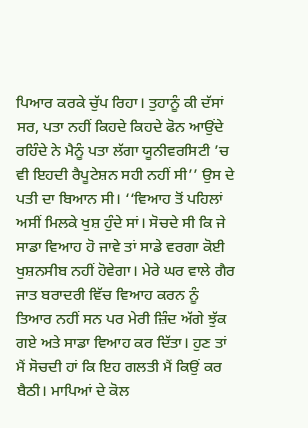ਪਿਆਰ ਕਰਕੇ ਚੁੱਪ ਰਿਹਾ। ਤੁਹਾਨੂੰ ਕੀ ਦੱਸਾਂ ਸਰ, ਪਤਾ ਨਹੀਂ ਕਿਹਦੇ ਕਿਹਦੇ ਫੋਨ ਆਉਂਦੇ ਰਹਿੰਦੇ ਨੇ ਮੈਨੂੰ ਪਤਾ ਲੱਗਾ ਯੂਨੀਵਰਸਿਟੀ ’ਚ ਵੀ ਇਹਦੀ ਰੈਪੂਟੇਸ਼ਨ ਸਹੀ ਨਹੀਂ ਸੀ’’ ਉਸ ਦੇ ਪਤੀ ਦਾ ਬਿਆਨ ਸੀ। ‘‘ਵਿਆਹ ਤੋਂ ਪਹਿਲਾਂ ਅਸੀਂ ਮਿਲਕੇ ਖੁਸ਼ ਹੁੰਦੇ ਸਾਂ। ਸੋਚਦੇ ਸੀ ਕਿ ਜੇ ਸਾਡਾ ਵਿਆਹ ਹੋ ਜਾਵੇ ਤਾਂ ਸਾਡੇ ਵਰਗਾ ਕੋਈ ਖੁਸ਼ਨਸੀਬ ਨਹੀਂ ਹੋਵੇਗਾ। ਮੇਰੇ ਘਰ ਵਾਲੇ ਗੈਰ ਜਾਤ ਬਰਾਦਰੀ ਵਿੱਚ ਵਿਆਹ ਕਰਨ ਨੂੰ ਤਿਆਰ ਨਹੀਂ ਸਨ ਪਰ ਮੇਰੀ ਜ਼ਿੰਦ ਅੱਗੇ ਝੁੱਕ ਗਏ ਅਤੇ ਸਾਡਾ ਵਿਆਹ ਕਰ ਦਿੱਤਾ। ਹੁਣ ਤਾਂ ਮੈਂ ਸੋਚਦੀ ਹਾਂ ਕਿ ਇਹ ਗਲਤੀ ਮੈਂ ਕਿਉਂ ਕਰ ਬੈਠੀ। ਮਾਪਿਆਂ ਦੇ ਕੋਲ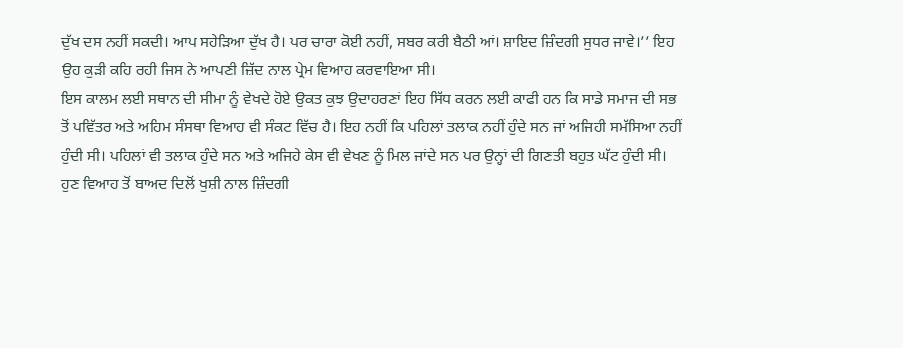ਦੁੱਖ ਦਸ ਨਹੀਂ ਸਕਦੀ। ਆਪ ਸਹੇੜਿਆ ਦੁੱਖ ਹੈ। ਪਰ ਚਾਰਾ ਕੋਈ ਨਹੀਂ, ਸਬਰ ਕਰੀ ਬੈਠੀ ਆਂ। ਸ਼ਾਇਦ ਜ਼ਿੰਦਗੀ ਸੁਧਰ ਜਾਵੇ।’’ ਇਹ ਉਹ ਕੁੜੀ ਕਹਿ ਰਹੀ ਜਿਸ ਨੇ ਆਪਣੀ ਜ਼ਿੱਦ ਨਾਲ ਪ੍ਰੇਮ ਵਿਆਹ ਕਰਵਾਇਆ ਸੀ।
ਇਸ ਕਾਲਮ ਲਈ ਸਥਾਨ ਦੀ ਸੀਮਾ ਨੂੰ ਵੇਖਦੇ ਹੋਏ ਉਕਤ ਕੁਝ ਉਦਾਹਰਣਾਂ ਇਹ ਸਿੱਧ ਕਰਨ ਲਈ ਕਾਫੀ ਹਨ ਕਿ ਸਾਡੇ ਸਮਾਜ ਦੀ ਸਭ ਤੋਂ ਪਵਿੱਤਰ ਅਤੇ ਅਹਿਮ ਸੰਸਥਾ ਵਿਆਹ ਵੀ ਸੰਕਟ ਵਿੱਚ ਹੈ। ਇਹ ਨਹੀਂ ਕਿ ਪਹਿਲਾਂ ਤਲਾਕ ਨਹੀਂ ਹੁੰਦੇ ਸਨ ਜਾਂ ਅਜਿਹੀ ਸਮੱਸਿਆ ਨਹੀਂ ਹੁੰਦੀ ਸੀ। ਪਹਿਲਾਂ ਵੀ ਤਲਾਕ ਹੁੰਦੇ ਸਨ ਅਤੇ ਅਜਿਹੇ ਕੇਸ ਵੀ ਵੇਖਣ ਨੂੰ ਮਿਲ ਜਾਂਦੇ ਸਨ ਪਰ ਉਨ੍ਹਾਂ ਦੀ ਗਿਣਤੀ ਬਹੁਤ ਘੱਟ ਹੁੰਦੀ ਸੀ। ਹੁਣ ਵਿਆਹ ਤੋਂ ਬਾਅਦ ਦਿਲੋਂ ਖੁਸ਼ੀ ਨਾਲ ਜ਼ਿੰਦਗੀ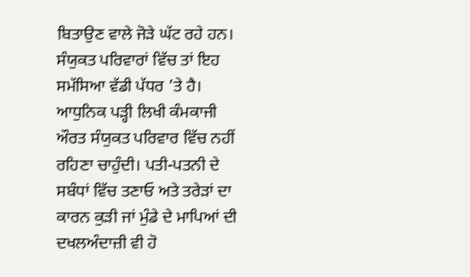ਬਿਤਾਉਣ ਵਾਲੇ ਜੋੜੇ ਘੱਟ ਰਹੇ ਹਨ। ਸੰਯੁਕਤ ਪਰਿਵਾਰਾਂ ਵਿੱਚ ਤਾਂ ਇਹ ਸਮੱਸਿਆ ਵੱਡੀ ਪੱਧਰ ’ਤੇ ਹੈ। ਆਧੁਨਿਕ ਪੜ੍ਹੀ ਲਿਖੀ ਕੰਮਕਾਜੀ ਔਰਤ ਸੰਯੁਕਤ ਪਰਿਵਾਰ ਵਿੱਚ ਨਹੀਂ ਰਹਿਣਾ ਚਾਹੁੰਦੀ। ਪਤੀ-ਪਤਨੀ ਦੇ ਸਬੰਧਾਂ ਵਿੱਚ ਤਣਾਓ ਅਤੇ ਤਰੇੜਾਂ ਦਾ ਕਾਰਨ ਕੁੜੀ ਜਾਂ ਮੁੰਡੇ ਦੇ ਮਾਪਿਆਂ ਦੀ ਦਖਲਅੰਦਾਜ਼ੀ ਵੀ ਹੋ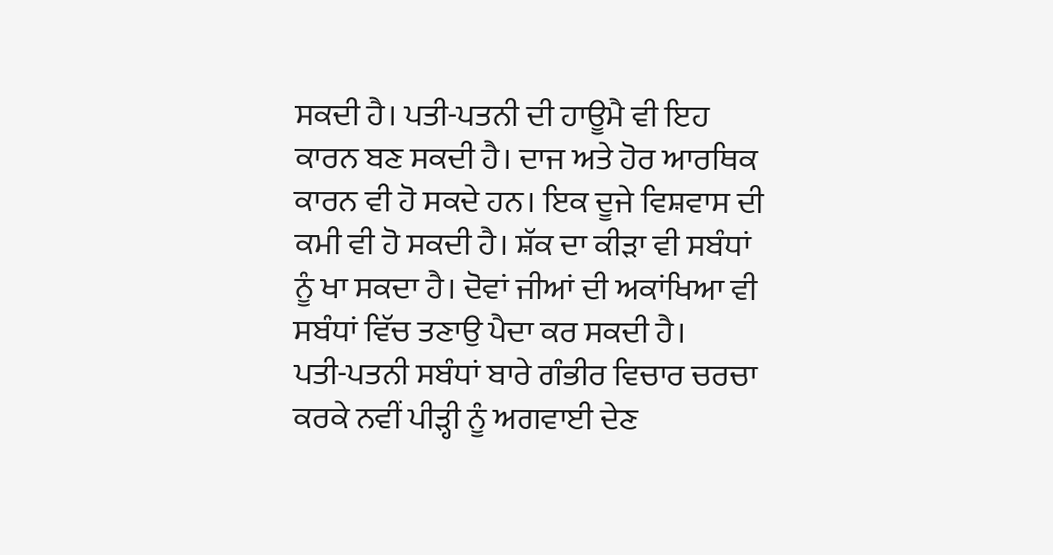ਸਕਦੀ ਹੈ। ਪਤੀ-ਪਤਨੀ ਦੀ ਹਾਊਮੈ ਵੀ ਇਹ ਕਾਰਨ ਬਣ ਸਕਦੀ ਹੈ। ਦਾਜ ਅਤੇ ਹੋਰ ਆਰਥਿਕ ਕਾਰਨ ਵੀ ਹੋ ਸਕਦੇ ਹਨ। ਇਕ ਦੂਜੇ ਵਿਸ਼ਵਾਸ ਦੀ ਕਮੀ ਵੀ ਹੋ ਸਕਦੀ ਹੈ। ਸ਼ੱਕ ਦਾ ਕੀੜਾ ਵੀ ਸਬੰਧਾਂ ਨੂੰ ਖਾ ਸਕਦਾ ਹੈ। ਦੋਵਾਂ ਜੀਆਂ ਦੀ ਅਕਾਂਖਿਆ ਵੀ ਸਬੰਧਾਂ ਵਿੱਚ ਤਣਾਉ ਪੈਦਾ ਕਰ ਸਕਦੀ ਹੈ।
ਪਤੀ-ਪਤਨੀ ਸਬੰਧਾਂ ਬਾਰੇ ਗੰਭੀਰ ਵਿਚਾਰ ਚਰਚਾ ਕਰਕੇ ਨਵੀਂ ਪੀੜ੍ਹੀ ਨੂੰ ਅਗਵਾਈ ਦੇਣ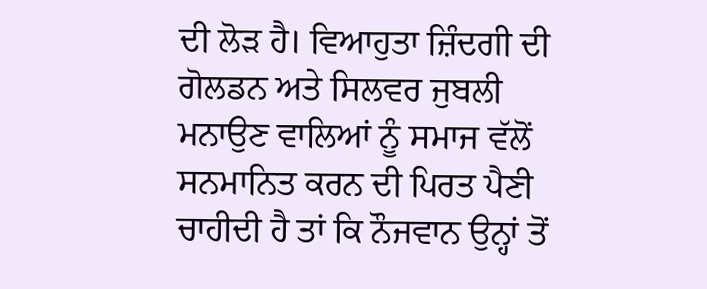ਦੀ ਲੋੜ ਹੈ। ਵਿਆਹੁਤਾ ਜ਼ਿੰਦਗੀ ਦੀ ਗੋਲਡਨ ਅਤੇ ਸਿਲਵਰ ਜੁਬਲੀ ਮਨਾਉਣ ਵਾਲਿਆਂ ਨੂੰ ਸਮਾਜ ਵੱਲੋਂ ਸਨਮਾਨਿਤ ਕਰਨ ਦੀ ਪਿਰਤ ਪੈਣੀ ਚਾਹੀਦੀ ਹੈ ਤਾਂ ਕਿ ਨੌਜਵਾਨ ਉਨ੍ਹਾਂ ਤੋਂ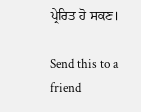ਪ੍ਰੇਰਿਤ ਹੋ ਸਕਣ।

Send this to a friend